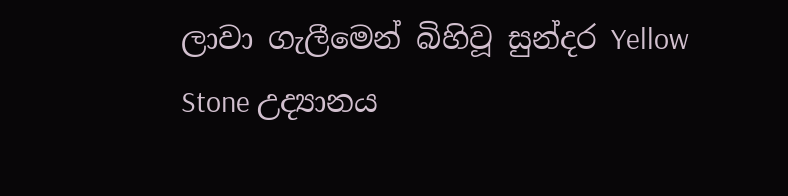ලාවා ගැලීමෙන් බිහිවූ සුන්දර Yellow Stone උද්‍යානය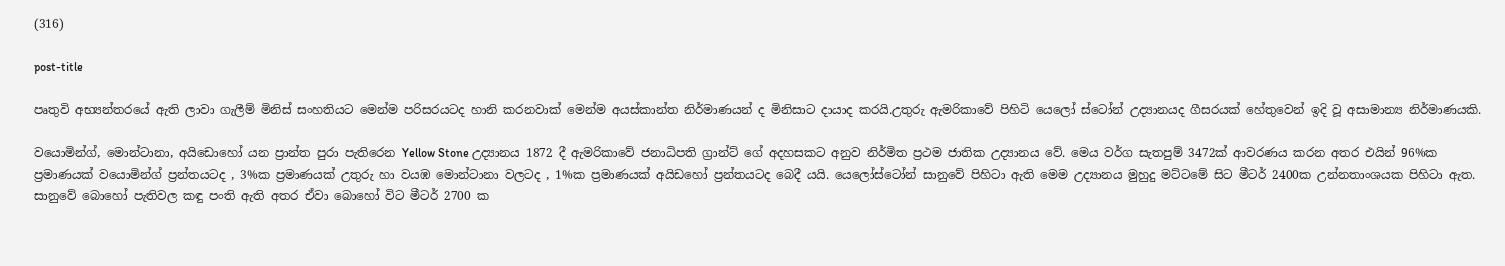(316)

post-title

පෘතුවි අභ්‍යන්තරයේ ඇති ලාවා ගැලීම් මිනිස් සංහතියට මෙන්ම පරිසරයටද හානි කරනවාක් මෙන්ම අයස්කාන්ත නිර්මාණයන් ද මිනිසාට දායාද කරයි.උතුරු ඇමරිකාවේ පිහිටි යෙලෝ ස්ටෝන් උද්‍යානයද ගීසරයක් හේතුවෙන් ඉදි වූ අසාමාන්‍ය නිර්මාණයකි.

වයොමින්ග්, මොන්ටානා, අයිඩොහෝ යන ප්‍රාන්ත පුරා පැතිරෙන Yellow Stone උද්‍යානය 1872 දී ඇමරිකාවේ ජනාධිපති ග්‍රාන්ට් ගේ අදහසකට අනුව නිර්මිත ප්‍රථම ජාතික උද්‍යානය වේ. මෙය වර්ග සැතපුම් 3472ක් ආවරණය කරන අතර එයින් 96%ක ප්‍රමාණයක් වයොමින්ග් ප්‍රන්තයටද , 3%ක ප්‍රමාණයක් උතුරු හා වයඹ මොන්ටානා වලටද , 1%ක ප්‍රමාණයක් අයිඩහෝ ප්‍රන්තයටද බෙදී යයි. යෙලෝස්ටෝන් සානුවේ පිහිටා ඇති මෙම උද්‍යානය මුහුදු මට්ටමේ සිට මීටර් 2400ක උන්නතාංශයක පිහිටා ඇත. සානුවේ බොහෝ පැතිවල කඳු පංති ඇති අතර ඒවා බොහෝ විට මීටර් 2700 ක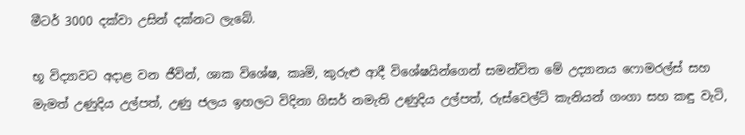මීටර් 3000 දක්වා උසින් දක්නට ලැබේ.

භූ විද්‍යාවට අදාළ වන ජීවින්, ශාක විශේෂ, කෘමි, කුරුළු ආදී විශේෂයින්ගෙන් සමන්විත මේ උද්‍යානය ෆොමරල්ස් සහ මැමත් උණුදිය උල්පත්, උණු ජලය ඉහලට විදිනා ගිසර් නමැති උණුදිය උල්පත්, රුස්වෙල්ට් කැනියන් ගංගා සහ කඳු වැටි,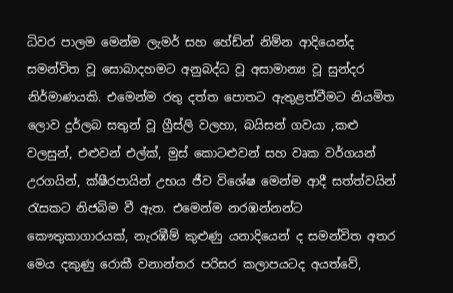ධිවර පාලම මෙන්ම ලැමර් සහ හේඩ්න් නිම්න ආදියෙන්ද සමන්විත වූ සොබාදහමට අනුබද්ධ වූ අසාමාන්‍ය වූ සුන්දර නිර්මාණයකි. එමෙන්ම රතු දත්ත පොතට ඇතුළත්වීමට නියමිත ලොව දුර්ලබ සතුන් වූ ග්‍රීස්ලි වලහා, බයිසන් ගවයා ,කළු වලසුන්, එළුවන් එල්ක්, මුස් කොටළුවන් සහ වෘක වර්ගයන් උරගයින්, ක්ෂීරපායින් උභය ජීව විශේෂ මෙන්ම ආදී සත්ත්වයින් රැසකට නිජබිම වී ඇත. එමෙන්ම නරඹන්නන්ට කෞතුකාගාරයක්, නැරඹීම් කුළුණු යනාදියෙන් ද සමන්විත අතර මෙය දකුණු රොකී වනාන්තර පරිසර කලාපයටද අයත්වේ,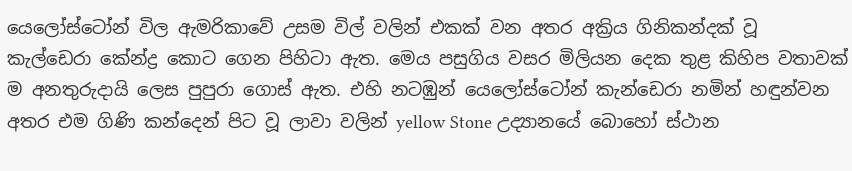යෙලෝස්ටෝන් විල ඇමරිකාවේ උසම විල් වලින් එකක් වන අතර අක්‍රිය ගිනිකන්දක් වූ කැල්ඩෙරා කේන්ද්‍ර කොට ගෙන පිහිටා ඇත. මෙය පසුගිය වසර මිලියන දෙක තුළ කිහිප වතාවක් ම අනතුරුදායි ලෙස පුපුරා ගොස් ඇත. එහි නටඹුන් යෙලෝස්ටෝන් කැන්ඩෙරා නමින් හඳුන්වන අතර එම ගිණි කන්දෙන් පිට වූ ලාවා වලින් yellow Stone උද්‍යානයේ බොහෝ ස්ථාන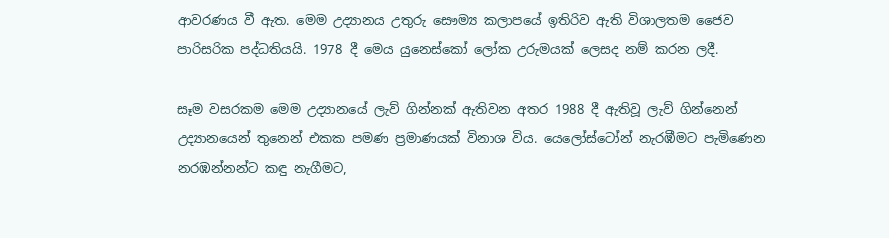ආවරණය වී ඇත. මෙම උද්‍යානය උතුරු සෞම්‍ය කලාපයේ ඉතිරිව ඇති විශාලතම ජෛව පාරිසරික පද්ධතියයි. 1978 දී මෙය යුනෙස්කෝ ලෝක උරුමයක් ලෙසද නම් කරන ලදී.

සෑම වසරකම මෙම උද්‍යානයේ ලැව් ගින්නක් ඇතිවන අතර 1988 දී ඇතිවූ ලැව් ගින්නෙන් උද්‍යානයෙන් තුනෙන් එකක පමණ ප්‍රමාණයක් විනාශ විය. යෙලෝස්ටෝන් නැරඹීමට පැමිණෙන නරඹන්නන්ට කඳු නැගීමට,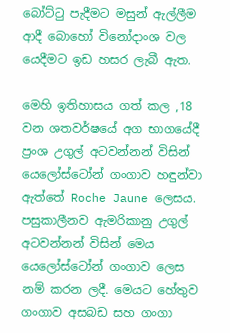බෝට්ටු පැදීමට මසුන් ඇල්ලීම ආදී බොහෝ විනෝදාංශ වල යෙදීමට ඉඩ හසර ලැබී ඇත.

මෙහි ඉතිහාසය ගත් කල ,18 වන ශතවර්ෂයේ අග භාගයේදී ප්‍රංශ උගුල් අටවන්නන් විසින් යෙලෝස්ටෝන් ගංගාව හඳුන්වා ඇත්තේ Roche Jaune ලෙසය. පසුකාලීනව ඇමරිකානු උගුල් අටවන්නන් විසින් මෙය යෙලෝස්ටෝන් ගංගාව ලෙස නම් කරන ලදී. මෙයට හේතුව ගංගාව අසබඩ සහ ගංගා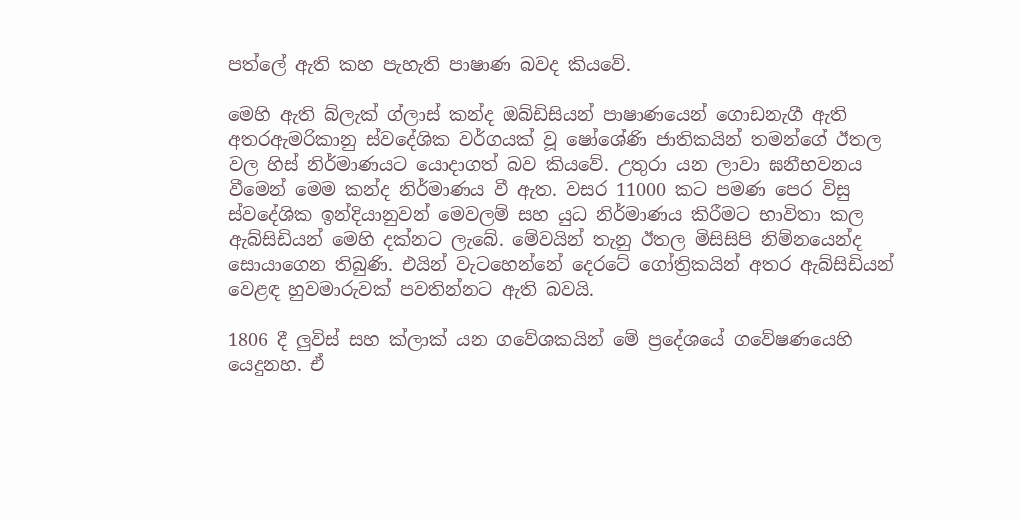පත්ලේ ඇති කහ පැහැති පාෂාණ බවද කියවේ.

මෙහි ඇති බ්ලැක් ග්ලාස් කන්ද ඔබ්ඩිසියන් පාෂාණයෙන් ගොඩනැගී ඇති අතරඇමරිකානු ස්වදේශික වර්ගයක් වූ ෂෝශේණි ජාතිකයින් තමන්ගේ ඊතල වල හිස් නිර්මාණයට යොදාගත් බව කියවේ. උතුරා යන ලාවා ඝනීභවනය වීමෙන් මෙම කන්ද නිර්මාණය වී ඇත. වසර 11000 කට පමණ පෙර විසු ස්වදේශික ඉන්දියානුවන් මෙවලම් සහ යුධ නිර්මාණය කිරීමට භාවිතා කල ඇබ්සිඩියන් මෙහි දක්නට ලැබේ. මේවයින් තැනු ඊතල මිසිසිපි නිම්නයෙන්ද සොයාගෙන තිබුණි. එයින් වැටහෙන්නේ දෙරටේ ගෝත්‍රිකයින් අතර ඇබ්සිඩියන් වෙළඳ හුවමාරුවක් පවතින්නට ඇති බවයි.

1806 දී ලුවිස් සහ ක්ලාක් යන ගවේශකයින් මේ ප්‍රදේශයේ ගවේෂණයෙහි යෙදුනහ. ඒ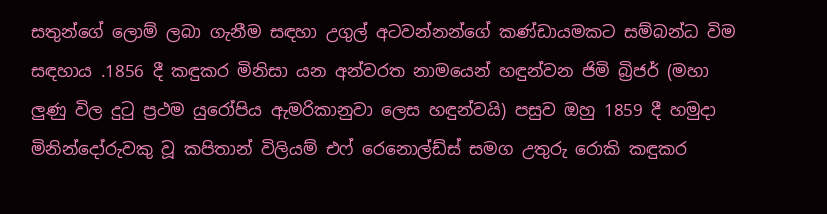සතුන්ගේ ලොම් ලබා ගැනීම සඳහා උගුල් අටවන්නන්ගේ කණ්ඩායමකට සම්බන්ධ විම සඳහාය .1856 දී කඳුකර මිනිසා යන අන්වරත නාමයෙන් හඳුන්වන ජිමි බ්‍රිජර් (මහා ලුණු විල දුටු ප්‍රථම යුරෝපිය ඇමරිකානුවා ලෙස හඳුන්වයි) පසුව ඔහු 1859 දී හමුදා මිනින්දෝරුවකු වූ කපිතාන් විලියම් එෆ් රෙනොල්ඩ්ස් සමග උතුරු රොකි කඳුකර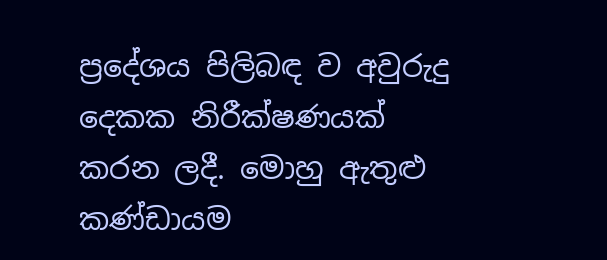ප්‍රදේශය පිලිබඳ ව අවුරුදු දෙකක නිරීක්ෂණයක් කරන ලදී. මොහු ඇතුළු කණ්ඩායම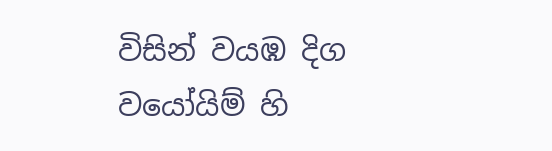විසින් වයඹ දිග වයෝයිම් හි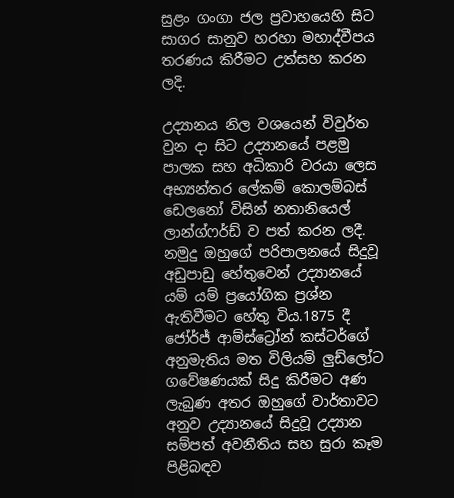සුළං ගංගා ජල ප්‍රවාහයෙහි සිට සාගර සානුව හරහා මහාද්වීපය තරණය කිරීමට උත්සහ කරන ලදි.

උද්‍යානය නිල වශයෙන් විවුර්ත වුන දා සිට උද්‍යානයේ පළමු පාලක සහ අධිකාරි වරයා ලෙස අභ්‍යන්තර ලේකම් කොලම්බස් ඩෙලනෝ විසින් නතානියෙල් ලාන්ග්ෆර්ඩ් ව පත් කරන ලදී. නමුදු ඔහුගේ පරිපාලනයේ සිදුවූ අඩුපාඩු හේතුවෙන් උද්‍යානයේ යම් යම් ප්‍රයෝගික ප්‍රශ්න ඇතිවීමට හේතු විය.1875 දී ජෝර්ජ් ආම්ස්ට්‍රෝන් කස්ටර්ගේ අනුමැතිය මත විලියම් ලුඩ්ලෝට ගවේෂණයක් සිදු කිරීමට අණ ලැබුණ අතර ඔහුගේ වාර්තාවට අනුව උද්‍යානයේ සිදුවූ උද්‍යාන සම්පත් අවනීතිය සහ සුරා කෑම පිළිබඳව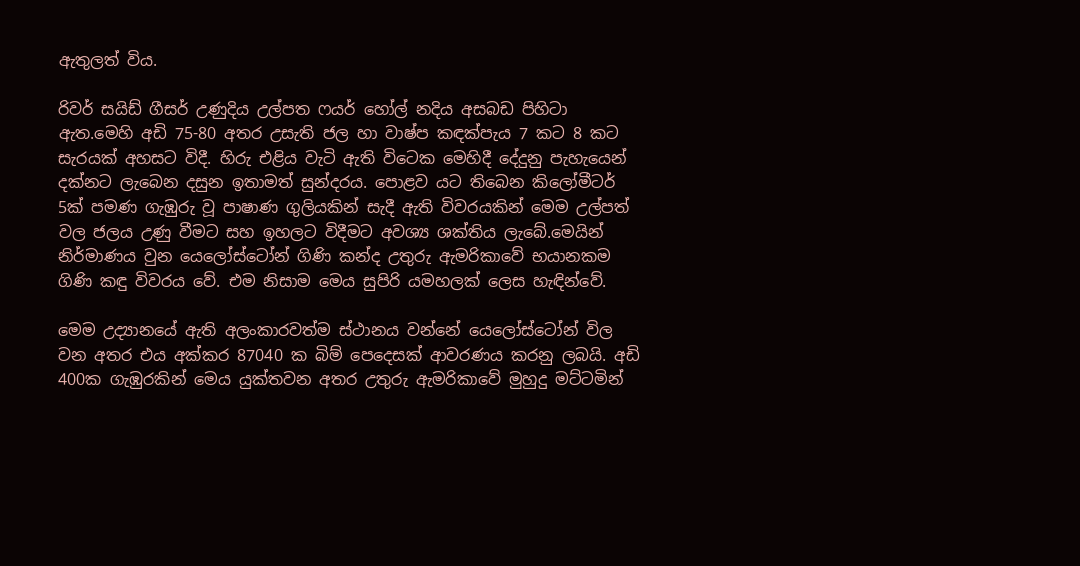ඇතුලත් විය.

රිවර් සයිඩ් ගීසර් උණුදිය උල්පත ෆයර් හෝල් නදිය අසබඩ පිහිටා ඇත.මෙහි අඩි 75-80 අතර උසැති ජල හා වාෂ්ප කඳක්පැය 7 කට 8 කට සැරයක් අහසට විදී. හිරු එළිය වැටි ඇති විටෙක මෙහිදී දේදුනු පැහැයෙන් දක්නට ලැබෙන දසුන ඉතාමත් සුන්දරය. පොළව යට තිබෙන කිලෝමීටර් 5ක් පමණ ගැඹුරු වූ පාෂාණ ගුලියකින් සැදී ඇති විවරයකින් මෙම උල්පත් වල ජලය උණු වීමට සහ ඉහලට විදීමට අවශ්‍ය ශක්තිය ලැබේ.මෙයින් නිර්මාණය වුන යෙලෝස්ටෝන් ගිණි කන්ද උතුරු ඇමරිකාවේ භයානකම ගිණි කඳු විවරය වේ. එම නිසාම මෙය සුපිරි යමහලක් ලෙස හැඳින්වේ.

මෙම උද්‍යානයේ ඇති අලංකාරවත්ම ස්ථානය වන්නේ යෙලෝස්ටෝන් විල වන අතර එය අක්කර 87040 ක බිම් පෙදෙසක් ආවරණය කරනු ලබයි. අඩි 400ක ගැඹුරකින් මෙය යුක්තවන අතර උතුරු ඇමරිකාවේ මුහුදු මට්ටමින්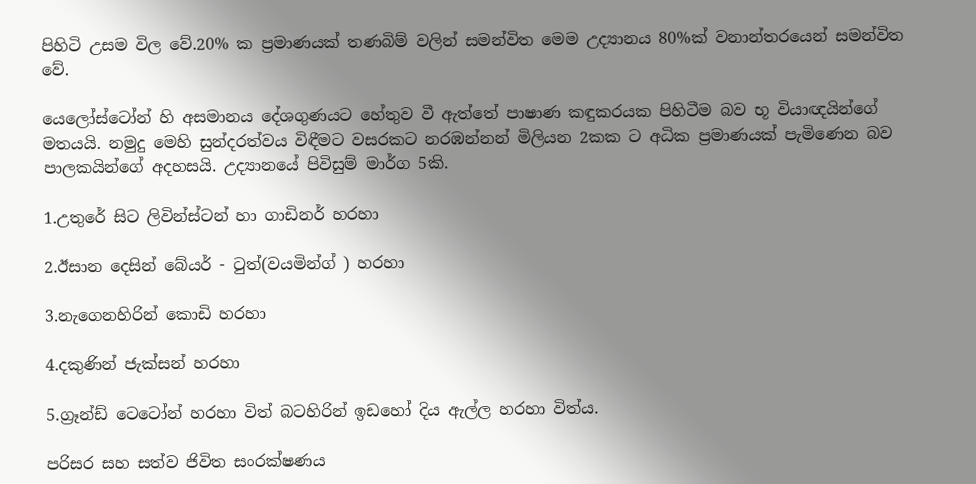පිහිටි උසම විල වේ.20% ක ප්‍රමාණයක් තණබිම් වලින් සමන්විත මෙම උද්‍යානය 80%ක් වනාන්තරයෙන් සමන්විත වේ.

යෙලෝස්ටෝන් හි අසමානය දේශගුණයට හේතුව වී ඇත්තේ පාෂාණ කඳුකරයක පිහිටීම බව භූ වියාඥයින්ගේ මතයයි. නමුදු මෙහි සුන්දරත්වය විඳීමට වසරකට නරඹන්නන් මිලියන 2කක ට අධික ප්‍රමාණයක් පැමිණෙන බව පාලකයින්ගේ අදහසයි. උද්‍යානයේ පිවිසුම් මාර්ග 5කි.

1.උතුරේ සිට ලිවින්ස්ටන් හා ගාඩිනර් හරහා

2.ඊසාන දෙසින් බේයර් - ටුත්(වයමින්ග් ) හරහා

3.නැගෙනහිරින් කොඩි හරහා

4.දකුණින් ජැක්සන් හරහා

5.ග්‍රෑන්ඩ් ටෙටෝන් හරහා විත් බටහිරින් ඉඩහෝ දිය ඇල්ල හරහා විත්ය.

පරිසර සහ සත්ව ජිවිත සංරක්ෂණය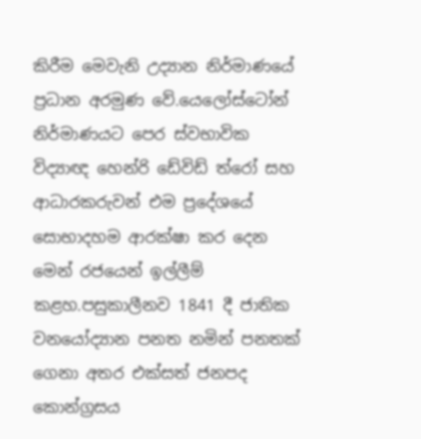කිරීම මෙවැනි උද්‍යාන නිර්මාණයේ ප්‍රධාන අරමුණ වේ.යෙලෝස්ටෝන් නිර්මාණයට පෙර ස්වභාවික විද්‍යාඥ හෙන්රි ඩේවිඩ් ත්රෝ සහ ආධාරකරුවන් එම ප්‍රදේශයේ සොභාදහම ආරක්ෂා කර දෙන මෙන් රජයෙන් ඉල්ලීම් කළහ.පසුකාලීනව 1841 දී ජාතික වනයෝද්‍යාන පනත නමින් පනතක් ගෙනා අතර එක්සත් ජනපද කොන්ග්‍රසය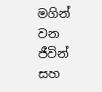මගින් වන ජීවින් සහ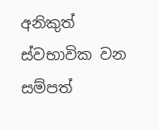අනිකුත් ස්වභාවික වන සම්පත්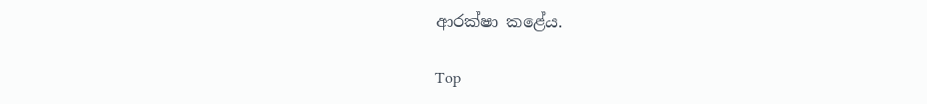ආරක්ෂා කළේය.

Top